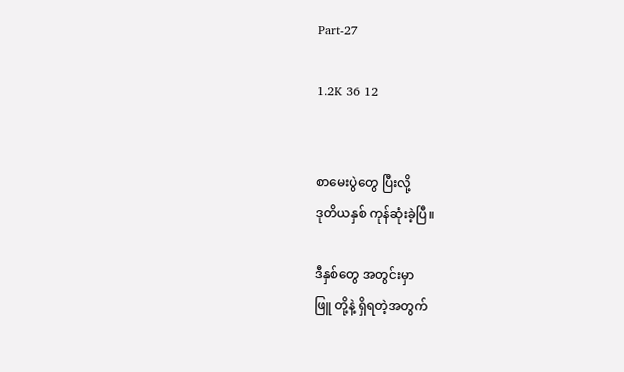Part-27

1.2K 36 12


စာမေးပွဲတွေ ပြီးလို့
ဒုတိယနှစ် ကုန်ဆုံးခဲ့ပြီ။

ဒီနှစ်တွေ အတွင်းမှာ
ဖြူ တို့နဲ့ ရှိရတဲ့အတွက်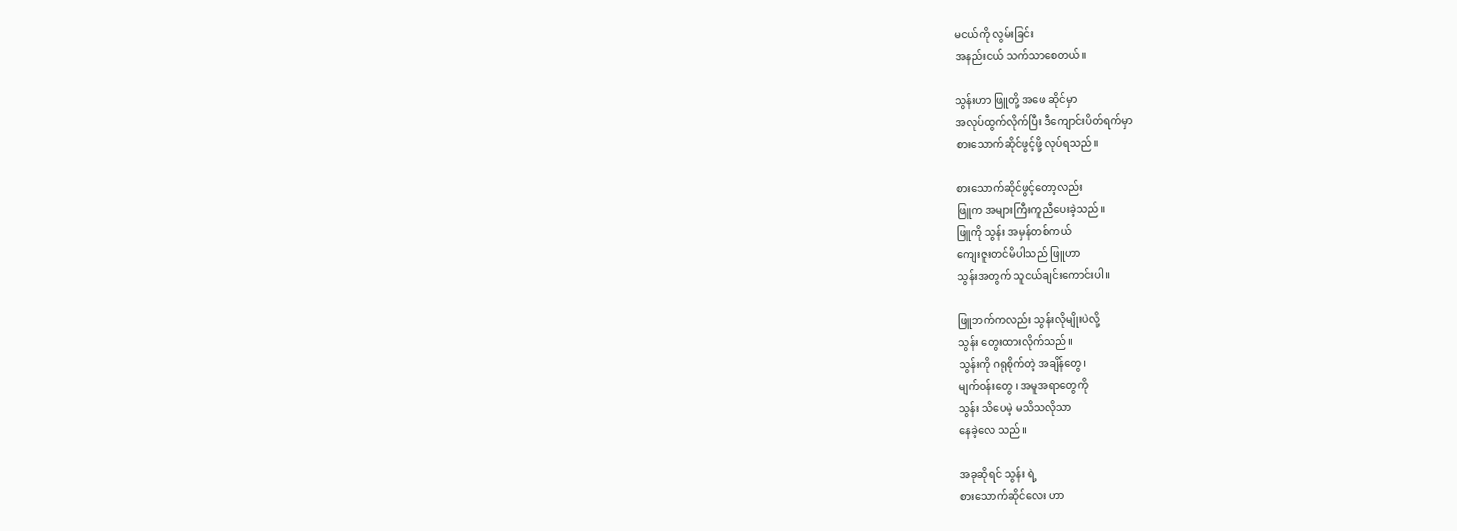မငယ်ကို လွမ်းခြင်း
အနည်းငယ် သက်သာစေတယ်။

သွန်းဟာ ဖြူတို့ အဖေ ‌ဆိုင်မှာ
အလုပ်ထွက်လိုက်ပြီး ဒီကျောင်းပိတ်ရက်မှာ
စားသောက်ဆိုင်ဖွင့်ဖို့ လုပ်ရသည်။

စားသောက်ဆိုင်ဖွင့်တော့လည်း
ဖြူက အများကြီးကူညီပေးခဲ့သည်။
ဖြူကို သွန်း အမှန်တစ်ကယ်
ကျေးဇူးတင်မိပါသည် ဖြူဟာ
သွန်းအတွက် သူငယ်ချင်းကောင်းပါ။

ဖြူဘက်ကလည်း သွန်းလိုမျိုးပဲလို့
သွန်း ‌တွေးထားလိုက်သည်။
သွန်းကို ဂရုစိုက်တဲ့ အချိန်တွေ၊
မျက်၀န်းတွေ ၊ အမူအရာတွေကို
သွန်း သိပေမဲ့ မသိသလိုသာ
နေခဲ့လေ သည်။

အခုဆိုရင် သွန်း ရဲ့
စားသောက်ဆိုင်လေး ဟာ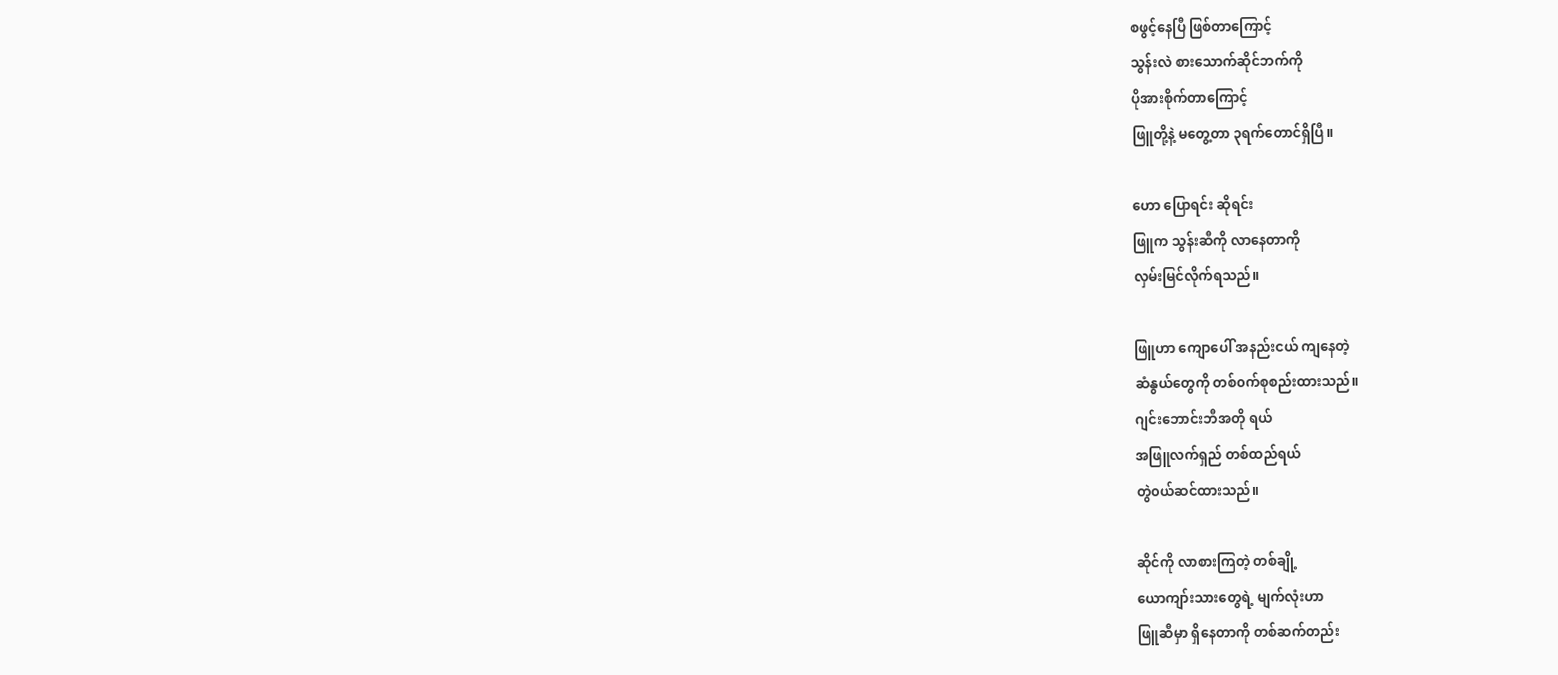စဖွင့်နေပြီ ဖြစ်တာကြောင့်
သွန်းလဲ စားသောက်ဆိုင်ဘက်ကို
ပိုအားစိုက်တာကြောင့်
ဖြူတို့နဲ့ မတွေ့တာ ၃ရက်တောင်ရှိပြီ။

ဟော ပြောရင်း ဆိုရင်း
ဖြူက သွန်းဆီကို လာနေတာကို
လှမ်းမြင်လိုက်ရသည်။

ဖြူဟာ ကျောပေါ် အနည်းငယ် ကျနေတဲ့
ဆံနွယ်တွေကို တစ်၀က်စုစည်းထားသည်။
ဂျင်းဘောင်းဘီအတို ရယ်
အဖြူလက်ရှည် တစ်ထည်ရယ်
တွဲ၀ယ်ဆင်ထားသည်။

ဆိုင်ကို လာစားကြတဲ့ ‌တစ်ချို့
ယောကျာ်းသားတွေရဲ့ မျက်လုံးဟာ
ဖြူဆီမှာ ရှိနေတာကို တစ်ဆက်တည်း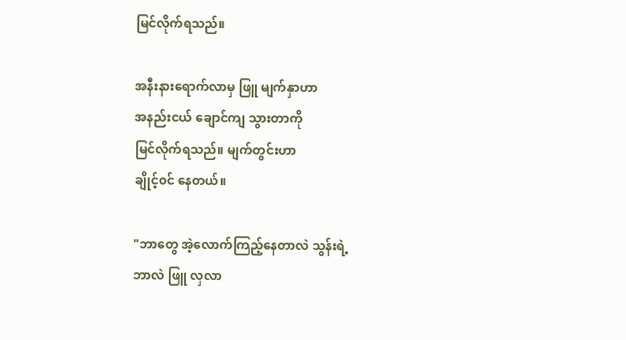မြင်လိုက်ရသည်။

အနီးနားရောက်လာမှ ဖြူ မျက်နှာဟာ
အနည်းငယ် ချောင်ကျ ‌သွားတာကို
မြင်လိုက်ရသည်။ မျက်တွင်းဟာ
ချိုင့်၀င် နေတယ်။

"ဘာတွေ အဲ့လောက်ကြည့်နေတာလဲ သွန်းရဲ့
ဘာလဲ ဖြူ လှလာ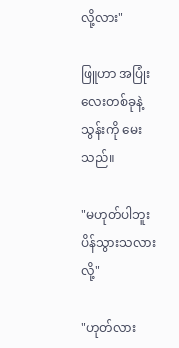လို့လား"

ဖြူဟာ အပြုံးလေးတစ်ခုနဲ့
သွန်းကို မေးသည်။

"မဟုတ်ပါဘူး ပိန်သွားသလားလို့"

"ဟုတ်လား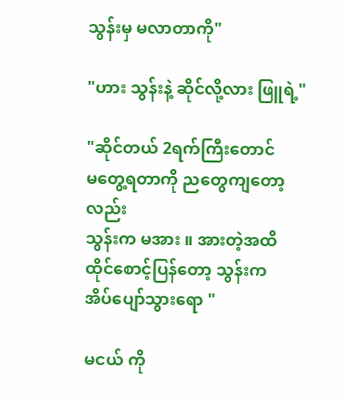သွန်းမှ မလာတာကို"

"ဟား သွန်းနဲ့ ဆိုင်လို့လား ဖြူရဲ့"

"ဆိုင်တယ် 2ရက်ကြီးတောင်
မတွေ့ရတာကို ညတွေကျတော့လည်း
သွန်းက မအား ။ အားတဲ့အထိ
ထိုင်စောင့်ပြန်တော့ သွန်းက
အိပ်ပျော်သွားရော "

မငယ် ကို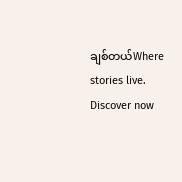ချစ်တယ်Where stories live. Discover now